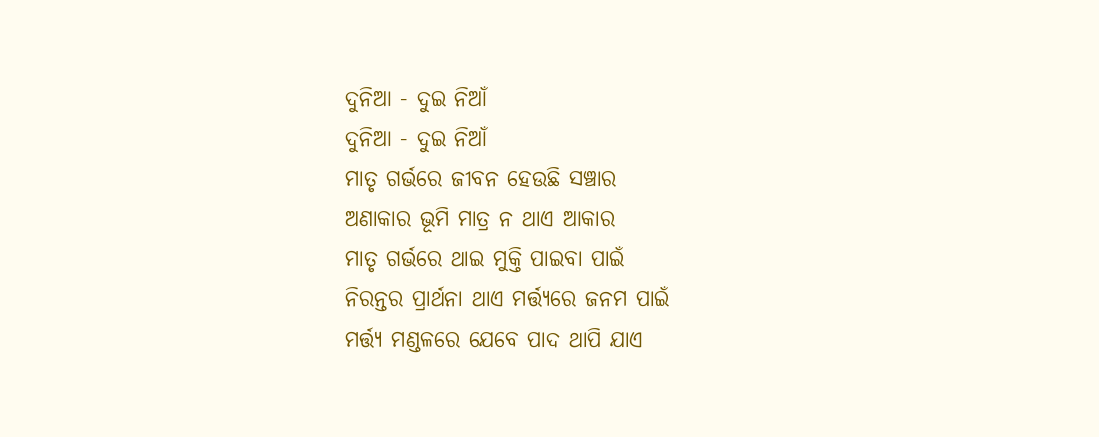ଦୁନିଆ - ଦୁଇ ନିଆଁ
ଦୁନିଆ - ଦୁଇ ନିଆଁ
ମାତୃ ଗର୍ଭରେ ଜୀବନ ହେଉଛି ସଞ୍ଚାର
ଅଣାକାର ଭୂମି ମାତ୍ର ନ ଥାଏ ଆକାର
ମାତୃ ଗର୍ଭରେ ଥାଇ ମୁକ୍ତି ପାଇବା ପାଇଁ
ନିରନ୍ତର ପ୍ରାର୍ଥନା ଥାଏ ମର୍ତ୍ତ୍ୟରେ ଜନମ ପାଇଁ
ମର୍ତ୍ତ୍ୟ ମଣ୍ଡଳରେ ଯେବେ ପାଦ ଥାପି ଯାଏ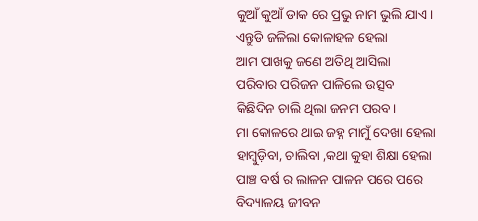କୁଆଁ କୁଆଁ ଡାକ ରେ ପ୍ରଭୁ ନାମ ଭୁଲି ଯାଏ।
ଏନ୍ତୁଡି ଜଳିଲା କୋଳାହଳ ହେଲା
ଆମ ପାଖକୁ ଜଣେ ଅତିଥି ଆସିଲା
ପରିବାର ପରିଜନ ପାଳିଲେ ଉତ୍ସବ
କିଛିଦିନ ଚାଲି ଥିଲା ଜନମ ପରବ।
ମା କୋଳରେ ଥାଇ ଜହ୍ନ ମାମୁଁ ଦେଖା ହେଲା
ହାମ୍ବୁଡ଼ିବା, ଚାଲିବା ,କଥା କୁହା ଶିକ୍ଷା ହେଲା
ପାଞ୍ଚ ବର୍ଷ ର ଲାଳନ ପାଳନ ପରେ ପରେ
ବିଦ୍ୟାଳୟ ଜୀବନ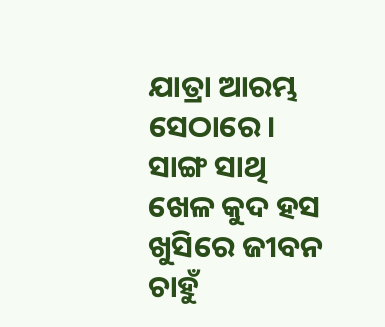ଯାତ୍ରା ଆରମ୍ଭ ସେଠାରେ।
ସାଙ୍ଗ ସାଥି ଖେଳ କୁଦ ହସ ଖୁସିରେ ଜୀବନ
ଚାହୁଁ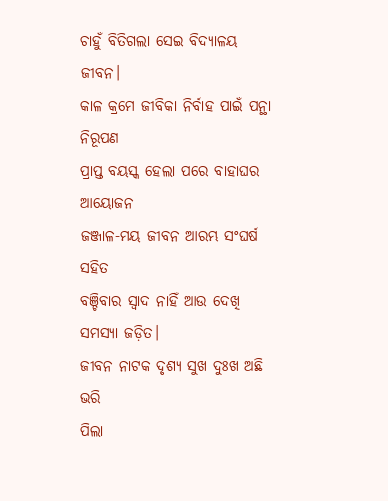ଚାହୁଁ ବିତିଗଲା ସେଇ ବିଦ୍ୟାଳୟ ଜୀବନ।
କାଳ କ୍ରମେ ଜୀବିକା ନିର୍ବାହ ପାଇଁ ପନ୍ଥା ନିରୂପଣ
ପ୍ରାପ୍ତ ବୟସ୍କ ହେଲା ପରେ ବାହାଘର ଆୟୋଜନ
ଜଞ୍ଜାଳ-ମୟ ଜୀବନ ଆରମ୍ଭ ସଂଘର୍ଷ ସହିତ
ବଞ୍ଚିବାର ସ୍ଵାଦ ନାହିଁ ଆଉ ଦେଖି ସମସ୍ୟା ଜଡ଼ିତ।
ଜୀବନ ନାଟକ ଦୃଶ୍ୟ ସୁଖ ଦୁଃଖ ଅଛି ଭରି
ପିଲା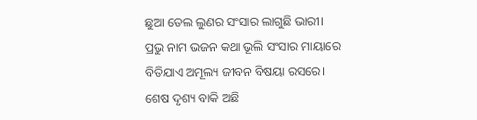ଛୁଆ ତେଲ ଲୁଣର ସଂସାର ଲାଗୁଛି ଭାରୀ।
ପ୍ରଭୁ ନାମ ଭଜନ କଥା ଭୂଲି ସଂସାର ମାୟାରେ
ବିତିଯାଏ ଅମୂଲ୍ୟ ଜୀବନ ବିଷୟା ରସରେ।
ଶେଷ ଦୃଶ୍ୟ ବାକି ଅଛି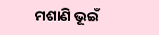ମଶାଣି ଭୂଇଁ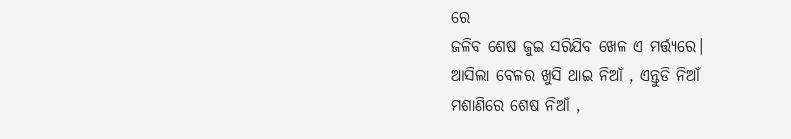ରେ
ଜଳିବ ଶେଷ ଜୁଇ ସରିଯିବ ଖେଳ ଏ ମର୍ତ୍ତ୍ୟରେ।
ଆସିଲା ବେଳର ଖୁସି ଥାଇ ନିଆଁ , ଏନ୍ତୁଡି ନିଆଁ
ମଶାଣିରେ ଶେଷ ନିଆଁ ,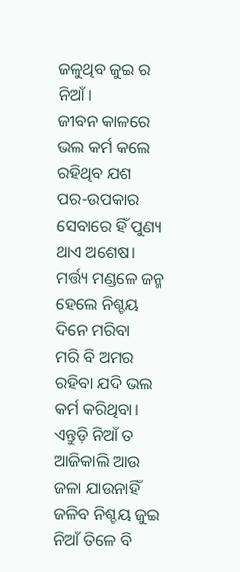ଜଳୁଥିବ ଜୁଇ ର ନିଆଁ।
ଜୀବନ କାଳରେ ଭଲ କର୍ମ କଲେ ରହିଥିବ ଯଶ
ପର-ଉପକାର ସେବାରେ ହିଁ ପୁଣ୍ୟ ଥାଏ ଅଶେଷ।
ମର୍ତ୍ତ୍ୟ ମଣ୍ଡଳେ ଜନ୍ମ ହେଲେ ନିଶ୍ଚୟ ଦିନେ ମରିବା
ମରି ବି ଅମର ରହିବା ଯଦି ଭଲ କର୍ମ କରିଥିବା।
ଏନ୍ତୁଡ଼ି ନିଆଁ ତ ଆଜିକାଲି ଆଉ ଜଳା ଯାଉନାହିଁ
ଜଳିବ ନିଶ୍ଚୟ ଜୁଇ ନିଆଁ ତିଳେ ବି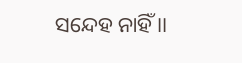ସନ୍ଦେହ ନାହିଁ ।।